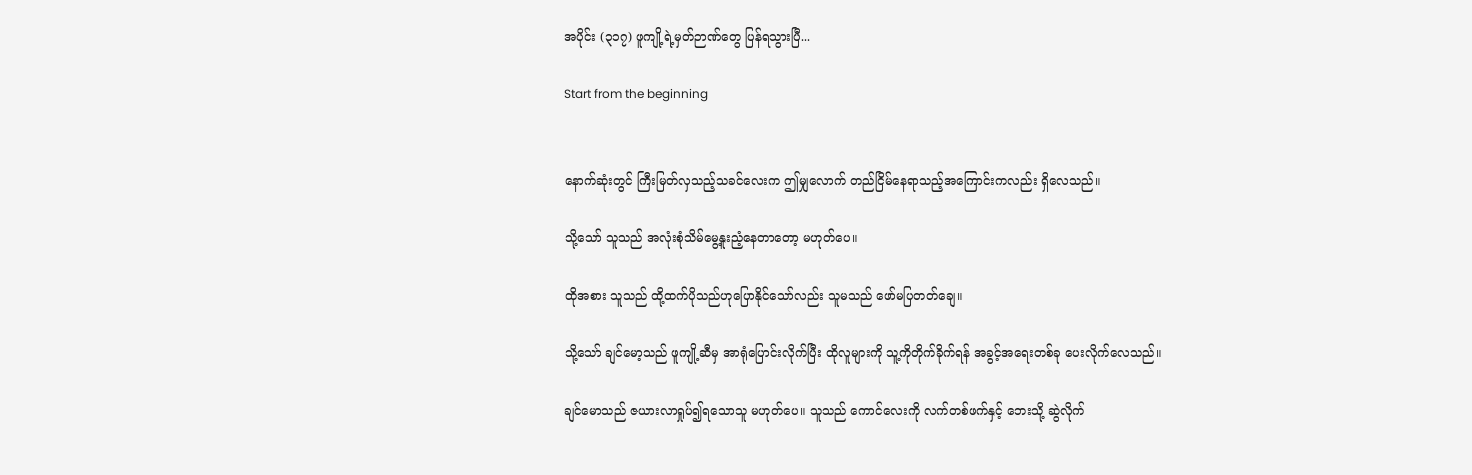အပိုင်း (၃၁၇) ဖူကျို့ရဲ့မှတ်ဉာဏ်တွေ ပြန်ရသွားပြီ...

Start from the beginning


နောက်ဆုံးတွင် ကြီးမြတ်လှသည့်သခင်လေးက ဤမျှလောက် တည်ငြိမ်နေရာသည့်အကြောင်းကလည်း ရှိလေသည်။

သို့သော် သူသည် အလုံးစုံသိမ်မွေ့နူးညံ့နေတာတော့ မဟုတ်ပေ။

ထိုအစား သူသည် ထို့ထက်ပိုသည်ဟုပြောနိုင်သော်လည်း သူမသည် ဖော်မပြတတ်ချေ။

သို့သော် ချင်မော့သည် ဖူကျို့ဆီမှ အာရုံပြောင်းလိုက်ပြီး ထိုလူများကို သူ့ကိုတိုက်ခိုက်ရန် အခွင့်အရေးတစ်ခု ပေးလိုက်လေသည်။

ချင်မောသည် ဇယားလာရှုပ်၍ရသောသူ မဟုတ်ပေ။ သူသည် ကောင်လေးကို လက်တစ်ဖက်နှင့် ဘေးသို့ ဆွဲလိုက်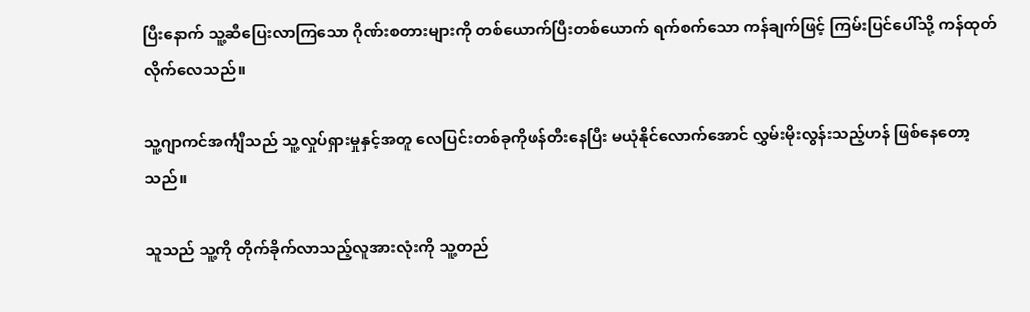ပြီးနောက် သူ့ဆီပြေးလာကြသော ဂိုဏ်းစတားများကို တစ်ယောက်ပြီးတစ်ယောက် ရက်စက်သော ကန်ချက်ဖြင့် ကြမ်းပြင်ပေါ်သို့ ကန်ထုတ်လိုက်လေသည်။

သူ့ဂျာကင်အင်္ကျီသည် သူ့လှုပ်ရှားမှုနှင့်အတူ လေပြင်းတစ်ခုကိုဖန်တီးနေပြီး မယုံနိုင်လောက်အောင် လွှမ်းမိုးလွန်းသည့်ဟန် ဖြစ်နေတော့သည်။

သူသည် သူ့ကို တိုက်ခိုက်လာသည့်လူအားလုံးကို သူ့တည်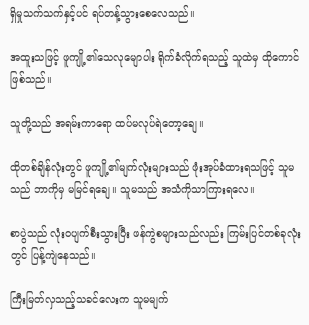ရှိမှုသက်သက်နှင့်ပင် ရပ်တန့်သွားစေလေသည်။

အထူးသဖြင့် ဖူကျို့၏သေလုမျောပါး ရိုက်ခံလိုက်ရသည့် သူထဲမှ ထိုကောင်ဖြစ်သည်။

သူတို့သည် အရမ်းကာရော ထပ်မလုပ်ရဲတော့ချေ။

ထိုတစ်ချိန်လုံးတွင် ဖူကျို့၏မျက်လုံးများသည် ဖုံးအုပ်ခံထားရသဖြင့် သူမသည် ဘာကိုမှ မမြင်ရချေ။ သူမသည် အသံကိုသာကြားရလေ။

စာပွဲသည် လုံးဝပျက်စီးသွားပြီး ဖန်ကွဲစများသည်လည်း ကြမ်းပြင်တစ်ခုလုံးတွင် ပြန့်ကျဲနေသည်။

ကြီးမြတ်လှသည့်သခင်လေးက သူမမျက်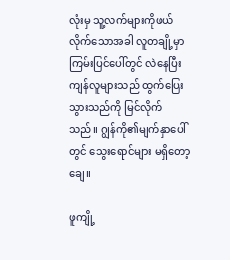လုံးမှ သူ့လက်များကိုဖယ်လိုက်သောအခါ လူတချို့မှာ ကြမ်းပြင်ပေါ်တွင် လဲနေပြီး ကျန်လူများသည် ထွက်ပြေးသွားသည်ကို မြင်လိုက်သည်။ ဂျွန်ကို၏မျက်နှာပေါ်တွင် သွေးရောင်များ မရှိတော့ချေ။

ဖူကျို့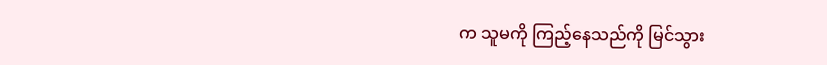က သူမကို ကြည့်နေသည်ကို မြင်သွား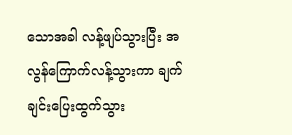သောအခါ လန့်ဖျပ်သွားပြီး အလွန်ကြောက်လန့်သွားကာ ချက်ချင်းပြေးထွက်သွား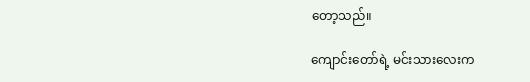တော့သည်။

ကျောင်းတော်ရဲ့ မင်းသားလေးက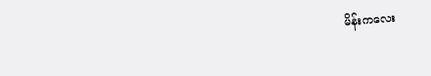မိန်းကလေး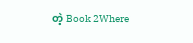တဲ့ Book 2Where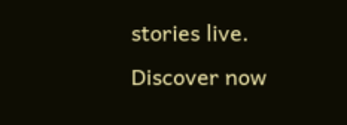stories live. Discover now